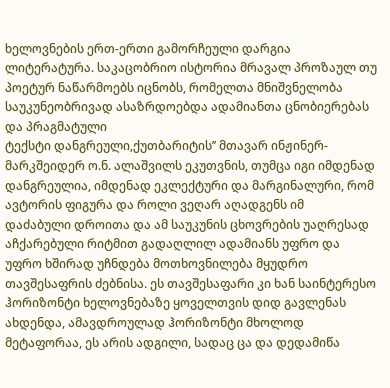ხელოვნების ერთ-ერთი გამორჩეული დარგია ლიტერატურა. საკაცობრიო ისტორია მრავალ პროზაულ თუ პოეტურ ნაწარმოებს იცნობს, რომელთა მნიშვნელობა საუკუნეობრივად ასაზრდოებდა ადამიანთა ცნობიერებას და პრაგმატული
ტექსტი დანგრეული,ქუთბარიტის’’ მთავარ ინჟინერ-მარკშეიდერ ო.ნ. ალაშვილს ეკუთვნის, თუმცა იგი იმდენად დანგრეულია, იმდენად ეკლექტური და მარგინალური, რომ ავტორის ფიგურა და როლი ვეღარ აღადგენს იმ
დაძაბული დროითა და ამ საუკუნის ცხოვრების უაღრესად აჩქარებული რიტმით გადაღლილ ადამიანს უფრო და უფრო ხშირად უჩნდება მოთხოვნილება მყუდრო თავშესაფრის ძებნისა. ეს თავშესაფარი კი ხან საინტერესო
ჰორიზონტი ხელოვნებაზე ყოველთვის დიდ გავლენას ახდენდა, ამავდროულად ჰორიზონტი მხოლოდ მეტაფორაა, ეს არის ადგილი, სადაც ცა და დედამიწა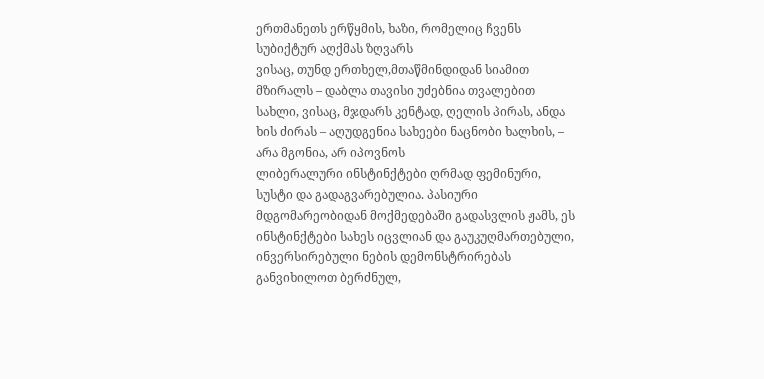ერთმანეთს ერწყმის, ხაზი, რომელიც ჩვენს სუბიქტურ აღქმას ზღვარს
ვისაც, თუნდ ერთხელ,მთაწმინდიდან სიამით მზირალს – დაბლა თავისი უძებნია თვალებით სახლი, ვისაც, მჯდარს კენტად, ღელის პირას, ანდა ხის ძირას – აღუდგენია სახეები ნაცნობი ხალხის, – არა მგონია, არ იპოვნოს
ლიბერალური ინსტინქტები ღრმად ფემინური, სუსტი და გადაგვარებულია. პასიური მდგომარეობიდან მოქმედებაში გადასვლის ჟამს, ეს ინსტინქტები სახეს იცვლიან და გაუკუღმართებული, ინვერსირებული ნების დემონსტრირებას
განვიხილოთ ბერძნულ,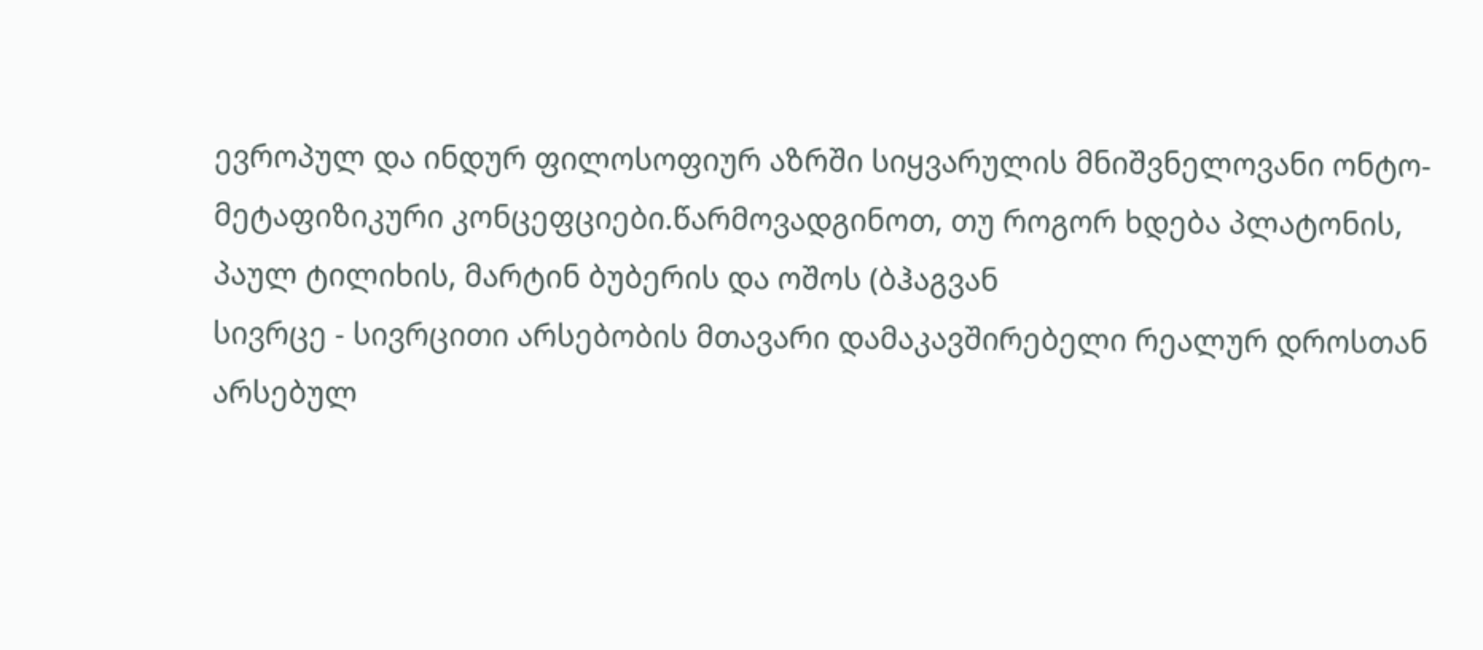ევროპულ და ინდურ ფილოსოფიურ აზრში სიყვარულის მნიშვნელოვანი ონტო-მეტაფიზიკური კონცეფციები.წარმოვადგინოთ, თუ როგორ ხდება პლატონის, პაულ ტილიხის, მარტინ ბუბერის და ოშოს (ბჰაგვან
სივრცე - სივრცითი არსებობის მთავარი დამაკავშირებელი რეალურ დროსთან არსებულ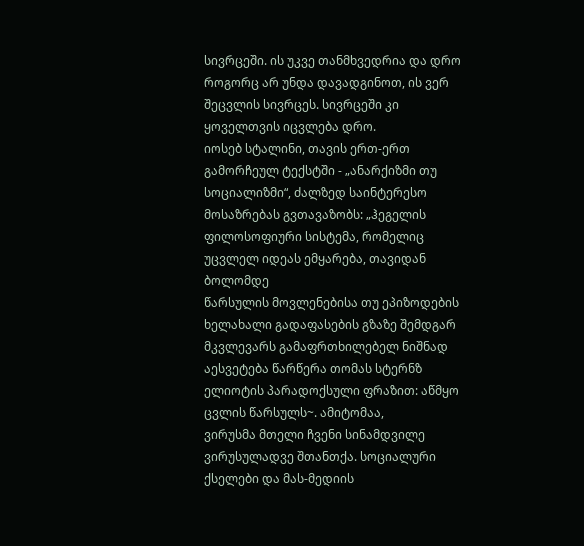სივრცეში. ის უკვე თანმხვედრია და დრო როგორც არ უნდა დავადგინოთ, ის ვერ შეცვლის სივრცეს. სივრცეში კი ყოველთვის იცვლება დრო.
იოსებ სტალინი, თავის ერთ-ერთ გამორჩეულ ტექსტში - „ანარქიზმი თუ სოციალიზმი“, ძალზედ საინტერესო მოსაზრებას გვთავაზობს: „ჰეგელის ფილოსოფიური სისტემა, რომელიც უცვლელ იდეას ემყარება, თავიდან ბოლომდე
წარსულის მოვლენებისა თუ ეპიზოდების ხელახალი გადაფასების გზაზე შემდგარ მკვლევარს გამაფრთხილებელ ნიშნად აესვეტება წარწერა თომას სტერნზ ელიოტის პარადოქსული ფრაზით: აწმყო ცვლის წარსულს~. ამიტომაა,
ვირუსმა მთელი ჩვენი სინამდვილე ვირუსულადვე შთანთქა. სოციალური ქსელები და მას-მედიის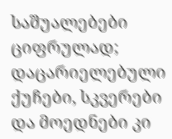საშუალებები ციფრულად; დაცარიელებული ქუჩები, სკვერები და მოედნები კი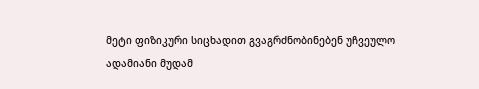მეტი ფიზიკური სიცხადით გვაგრძნობინებენ უჩვეულო
ადამიანი მუდამ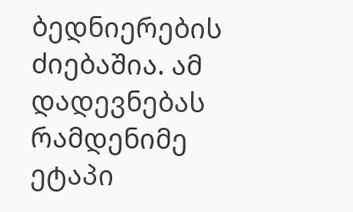ბედნიერების ძიებაშია. ამ დადევნებას რამდენიმე ეტაპი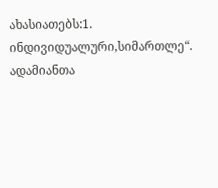ახასიათებს:1. ინდივიდუალური,სიმართლე“. ადამიანთა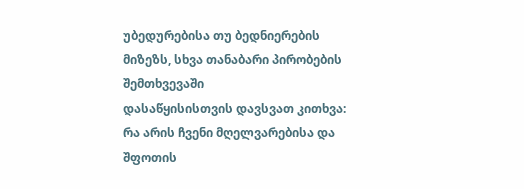უბედურებისა თუ ბედნიერების მიზეზს, სხვა თანაბარი პირობების შემთხვევაში
დასაწყისისთვის დავსვათ კითხვა: რა არის ჩვენი მღელვარებისა და შფოთის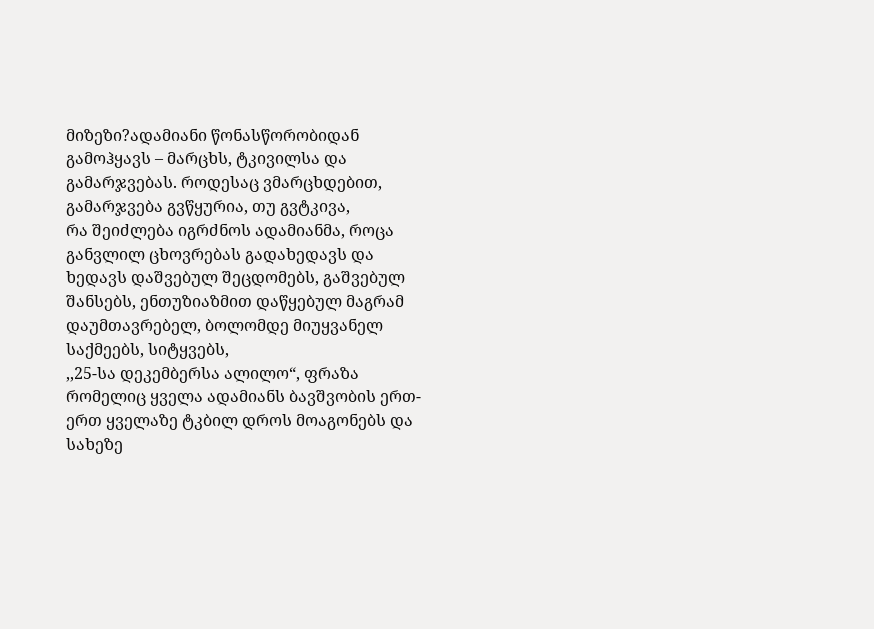მიზეზი?ადამიანი წონასწორობიდან გამოჰყავს – მარცხს, ტკივილსა და გამარჯვებას. როდესაც ვმარცხდებით, გამარჯვება გვწყურია, თუ გვტკივა,
რა შეიძლება იგრძნოს ადამიანმა, როცა განვლილ ცხოვრებას გადახედავს და ხედავს დაშვებულ შეცდომებს, გაშვებულ შანსებს, ენთუზიაზმით დაწყებულ მაგრამ დაუმთავრებელ, ბოლომდე მიუყვანელ საქმეებს, სიტყვებს,
,,25-სა დეკემბერსა ალილო“, ფრაზა რომელიც ყველა ადამიანს ბავშვობის ერთ-ერთ ყველაზე ტკბილ დროს მოაგონებს და სახეზე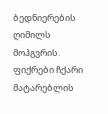ბედნიერების ღიმილს მოჰგვრის. ფიქრები ჩქარი მატარებლის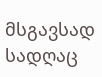მსგავსად სადღაც